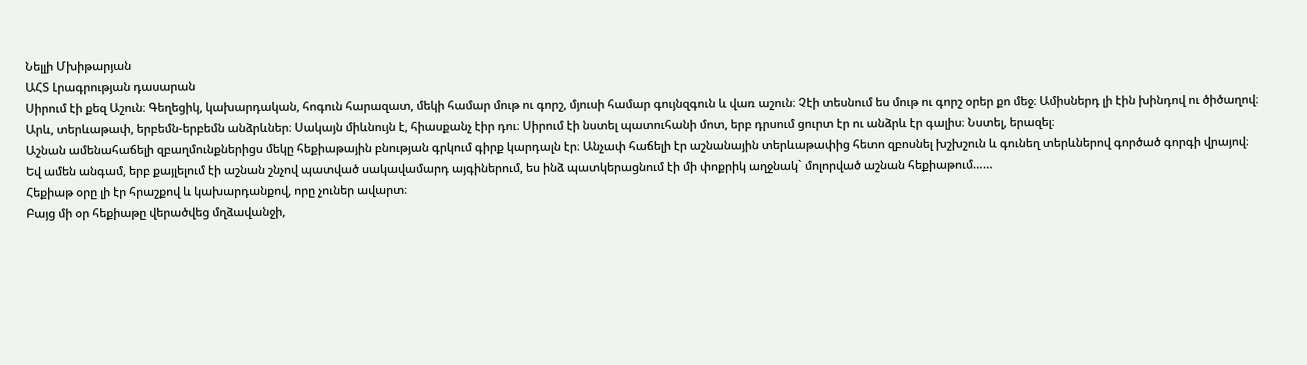Նելլի Մխիթարյան
ԱՀՏ Լրագրության դասարան
Սիրում էի քեզ Աշուն։ Գեղեցիկ, կախարդական, հոգուն հարազատ, մեկի համար մութ ու գորշ, մյուսի համար գույնզգուն և վառ աշուն։ Չէի տեսնում ես մութ ու գորշ օրեր քո մեջ։ Ամիսներդ լի էին խինդով ու ծիծաղով։ Արև, տերևաթափ, երբեմն-երբեմն անձրևներ։ Սակայն միևնույն է, հիասքանչ էիր դու։ Սիրում էի նստել պատուհանի մոտ, երբ դրսում ցուրտ էր ու անձրև էր գալիս։ Նստել, երազել։
Աշնան ամենահաճելի զբաղմունքներիցս մեկը հեքիաթային բնության գրկում գիրք կարդալն էր։ Անչափ հաճելի էր աշնանային տերևաթափից հետո զբոսնել խշխշուն և գունեղ տերևներով գործած գորգի վրայով։
Եվ ամեն անգամ, երբ քայլելում էի աշնան շնչով պատված սակավամարդ այգիներում, ես ինձ պատկերացնում էի մի փոքրիկ աղջնակ` մոլորված աշնան հեքիաթում……
Հեքիաթ օրը լի էր հրաշքով և կախարդանքով, որը չուներ ավարտ։
Բայց մի օր հեքիաթը վերածվեց մղձավանջի,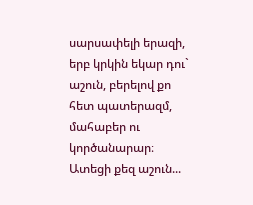սարսափելի երազի, երբ կրկին եկար դու` աշուն, բերելով քո հետ պատերազմ, մահաբեր ու կործանարար։
Ատեցի քեզ աշուն...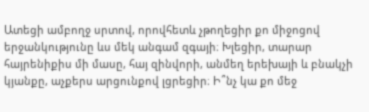Ատեցի ամբողջ սրտով, որովհետև չթողեցիր քո միջոցով երջանկությունը ևս մեկ անգամ զգայի։ Խլեցիր, տարար հայրենիքիս մի մասը, հայ զինվորի, անմեղ երեխայի և բնակչի կյանքը, աչքերս արցունքով լցրեցիր։ Ի՞նչ կա քո մեջ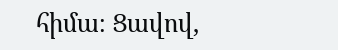հիմա։ Ցավով,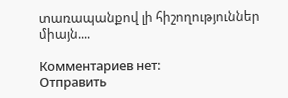տառապանքով լի հիշողություններ միայն....

Комментариев нет:
Отправить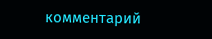комментарий